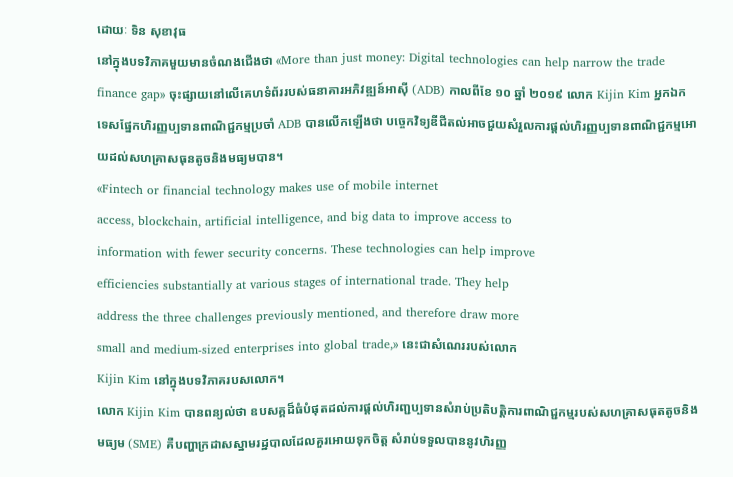ដោយៈ ទិន សុខាវុធ
នៅក្នុងបទវិភាគមួយមានចំណងជើងថា «More than just money: Digital technologies can help narrow the trade finance gap» ចុះផ្សាយនៅលើគេហទំព័ររបស់ធនាគារអភិវឌ្ឍន៍អាស៊ី (ADB) កាលពីខែ ១០ ឆ្នាំ ២០១៩ លោក Kijin Kim អ្នកឯកទេសផ្នែកហិរញ្ញប្បទានពាណិជ្ជកម្មប្រចាំ ADB បានលើកឡើងថា បច្ចេកវិទ្យឌីជីតល់អាចជួយសំរួលការផ្តល់ហិរញ្ញប្បទានពាណិជ្ជកម្មអោយដល់សហគ្រាសធុនតូចនិងមធ្យមបាន។
«Fintech or financial technology makes use of mobile internet
access, blockchain, artificial intelligence, and big data to improve access to
information with fewer security concerns. These technologies can help improve
efficiencies substantially at various stages of international trade. They help
address the three challenges previously mentioned, and therefore draw more
small and medium-sized enterprises into global trade,» នេះជាសំណេររបស់លោក
Kijin Kim នៅក្នុងបទវិភាគរបសលោក។
លោក Kijin Kim បានពន្យល់ថា ឧបសគ្គដ៏ធំបំផុតដល់ការផ្តល់ហិរញ្ជប្បទានសំរាប់ប្រតិបត្តិការពាណិជ្ជកម្មរបស់សហគ្រាសធុតតូចនិងមធ្យម (SME) គឺបញ្ហាក្រដាសស្នាមរដ្ឋបាលដែលគួរអោយទុកចិត្ត សំរាប់ទទួលបាននូវហិរញ្ញ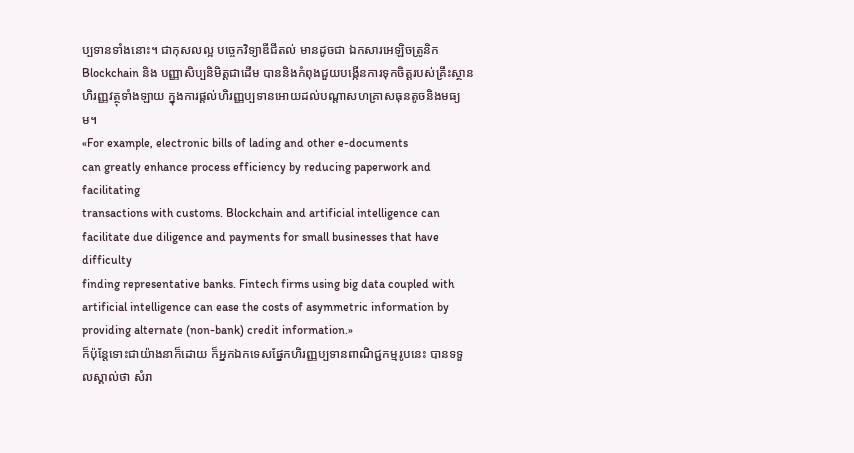ប្បទានទាំងនោះ។ ជាកុសលល្អ បច្ចេកវិទ្យាឌីជីតល់ មានដូចជា ឯកសារអេឡិចត្រូនិក Blockchain និង បញ្ញាសិប្បនិមិត្តជាដើម បាននិងកំពុងជួយបង្កើនការទុកចិត្តរបស់គ្រឹះស្ថានហិរញ្ញវត្ថុទាំងឡាយ ក្នុងការផ្តល់ហិរញ្ញប្បទានអោយដល់បណ្តាសហគ្រាសធុនតូចនិងមធ្យម។
«For example, electronic bills of lading and other e-documents
can greatly enhance process efficiency by reducing paperwork and facilitating
transactions with customs. Blockchain and artificial intelligence can
facilitate due diligence and payments for small businesses that have difficulty
finding representative banks. Fintech firms using big data coupled with
artificial intelligence can ease the costs of asymmetric information by
providing alternate (non-bank) credit information.»
ក៏ប៉ុន្តែទោះជាយ៉ាងនាក៏ដោយ ក៏អ្នកឯកទេសផ្នែកហិរញ្ញប្បទានពាណិជ្ជកម្មរូបនេះ បានទទួលស្គាល់ថា សំរា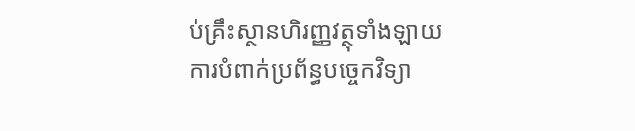ប់គ្រឹះស្ថានហិរញ្ញវត្ថុទាំងឡាយ ការបំពាក់ប្រព័ន្ធបច្ចេកវិទ្យា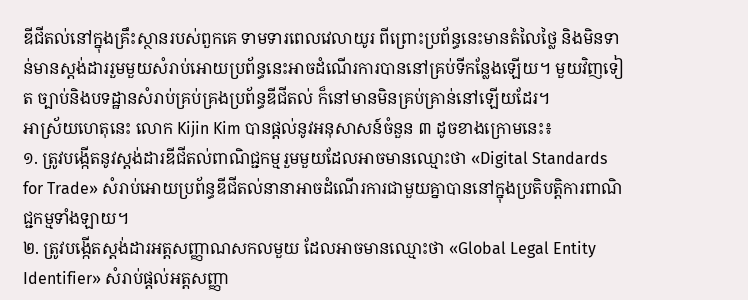ឌីជីតល់នៅក្នុងគ្រឹះស្ថានរបស់ពួកគេ ទាមទារពេលវេលាយូរ ពីព្រោះប្រព័ន្ធនេះមានតំលៃថ្លៃ និងមិនទាន់មានស្តង់ដាររួមមួយសំរាប់អោយប្រព័ន្ធនេះអាចដំណើរការបាននៅគ្រប់ទីកន្លែងឡើយ។ មួយវិញទៀត ច្បាប់និងបទដ្ឋានសំរាប់គ្រប់គ្រងប្រព័ន្ធឌីជីតល់ ក៏នៅមានមិនគ្រប់គ្រាន់នៅឡើយដែរ។
អាស្រ័យហេតុនេះ លោក Kijin Kim បានផ្តល់នូវអនុសាសន៍ចំនួន ៣ ដូចខាងក្រោមនេះ៖
១. ត្រូវបង្កើតនូវស្តង់ដារឌីជីតល់ពាណិជ្ជកម្មរួមមួយដែលអាចមានឈ្មោះថា «Digital Standards for Trade» សំរាប់អោយប្រព័ន្ធឌីជីតល់នានាអាចដំណើរការជាមួយគ្នាបាននៅក្នុងប្រតិបត្តិការពាណិជ្ជកម្មទាំងឡាយ។
២. ត្រូវបង្កើតស្តង់ដារអត្តសញ្ញាណសកលមួយ ដែលអាចមានឈ្មោះថា «Global Legal Entity Identifier» សំរាប់ផ្តល់អត្តសញ្ញា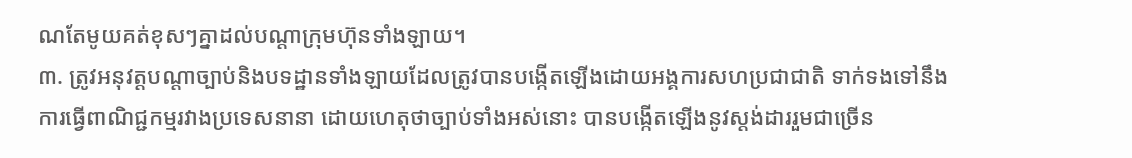ណតែមូយគត់ខុសៗគ្នាដល់បណ្តាក្រុមហ៊ុនទាំងឡាយ។
៣. ត្រូវអនុវត្តបណ្តាច្បាប់និងបទដ្ឋានទាំងឡាយដែលត្រូវបានបង្កើតឡើងដោយអង្គការសហប្រជាជាតិ ទាក់ទងទៅនឹងការធ្វើពាណិជ្ជកម្មរវាងប្រទេសនានា ដោយហេតុថាច្បាប់ទាំងអស់នោះ បានបង្កើតឡើងនូវស្តង់ដាររួមជាច្រើន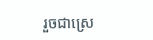រួចជាស្រេ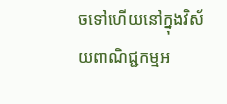ចទៅហើយនៅក្នុងវិស័យពាណិជ្ជកម្មអ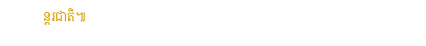ន្តរជាតិ៕